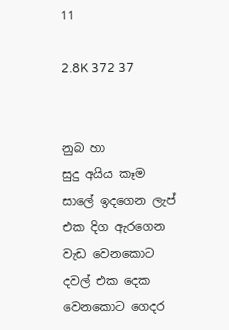11

2.8K 372 37


නුබ හා
සුදු අයිය කෑම සාලේ ඉදගෙන ලැප් එක දිග ඇරගෙන වැඩ වෙනකොට දවල් එක දෙක වෙනකොට ගෙදර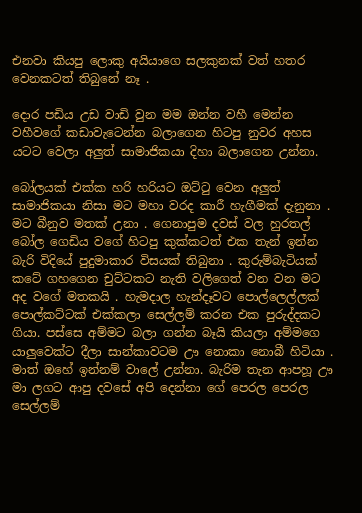එනවා කියපු ලොකු අයියාගෙ සලකුනක් වත් හතර වෙනකටත් තිබුනේ නෑ .

දොර පඩිය උඩ වාඩි වුන මම ඔන්න වහී මෙන්න වහීවගේ කඩාවැටෙන්න බලාගෙන හිටපු නුවර අහස යටට වෙලා අලුත් සාමාජිකයා දිහා බලාගෙන උන්නා.

බෝලයක් එක්ක හරි හරියට ඔට්ටු වෙන අලුත් සාමාජිකයා නිසා මට මහා වරද කාරී හැගීමක් දැනුනා . මට බීනුව මතක් උනා . ගෙනාපුම දවස් වල හුරතල් බෝල ගෙඩිය වගේ හිටපු කුක්කටත් එක තැන් ඉන්න බැරි විදියේ පුදුමාකාර විසයක් තිබුනා . කුරුම්බැටියක් කටේ ගහගෙන චුට්ටකට නැති වලිගෙත් වන වන මට අද වගේ මතකයි . හැමදාල හැන්දෑවට පොල්ලෙල්ලක් පොල්කට්ටක් එක්කලා සෙල්ලම් කරන එක පුරුද්දකට ගියා. පස්සෙ අම්මට බලා ගන්න බෑයි කියලා අම්මගෙ යාලුවෙක්ට දීලා සාන්කාවටම ඌ නොකා නොබී හිටියා . මාත් ඔහේ ඉන්නම් වාලේ උන්නා. බැරිම තැන ආපහූ ඌ මා ලගට ආපු දවසේ අපි දෙන්නා ගේ පෙරල පෙරල සෙල්ලම්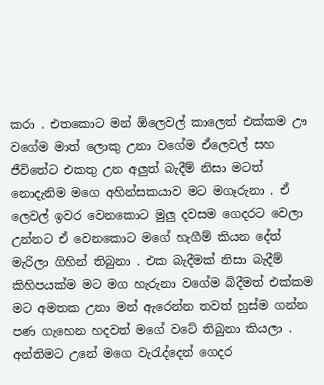කරා . එතකොට මන් ඕලෙවල් කාලෙත් එක්කම ඌ වගේම මාත් ලොකු උනා වගේම ඒලෙවල් සහ ජීවිතේට එකතු උන අලුත් බැදීම් නිසා මටත් නොදැනිම මගෙ අහින්සකයාව මට මගෑරුනා . ඒ ලෙවල් ඉවර වෙනකොට මුලු දවසම ගෙදරට වෙලා උන්නට ඒ වෙනකොට මගේ හැගීම් කියන දේත් මැරිලා ගිහින් තිබුනා . එක බැදීමක් නිසා බැදීම් කිහිපයක්ම මට මග හැරුනා වගේම බිදීමත් එක්කම මට අමතක උනා මන් ඇරෙන්න තවත් හුස්ම ගන්න පණ ගැහෙන හදවත් මගේ වටේ තිබුනා කියලා . අන්තිමට උනේ මගෙ වැරැද්දෙන් ගෙදර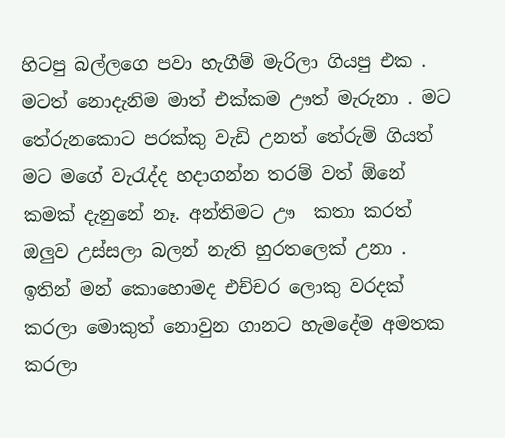හිටපු බල්ලගෙ පවා හැගීම් මැරිලා ගියපු එක . මටත් නොදැනිම මාත් එක්කම ඌත් මැරුනා . මට තේරුනකොට පරක්කු වැඩි උනත් තේරුම් ගියත් මට මගේ වැරැද්ද හදාගන්න තරම් වත් ඕනේ කමක් දැනුනේ නෑ. අන්තිමට ඌ  කතා කරත් ඔලුව උස්සලා බලන් නැති හුරතලෙක් උනා . ඉතින් මන් කොහොමද එච්චර ලොකු වරදක් කරලා මොකුත් නොවුන ගානට හැමදේම අමතක කරලා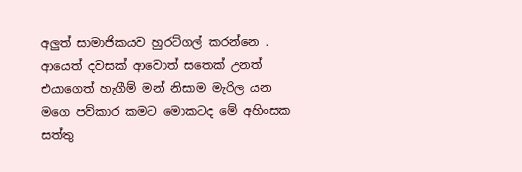අලුත් සාමාජිකයව හුරට්ගල් කරන්නෙ . ආයෙත් දවසක් ආවොත් සතෙක් උනත් එයාගෙත් හැගීම් මන් නිසාම මැරිල යන මගෙ පව්කාර කමට මොකටද මේ අහිංසක සත්තු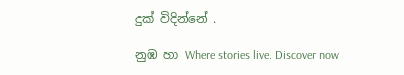දුක් විදින්නේ .

නුඹ හා Where stories live. Discover now